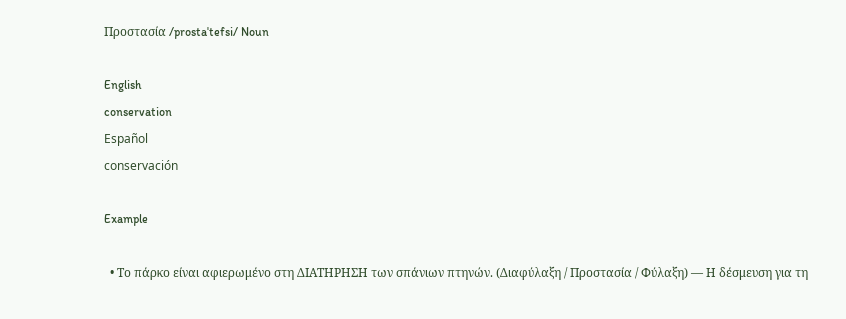Προστασία /prostaˈtefsi/ Noun

English
conservation
Español
conservación

Example

  • Το πάρκο είναι αφιερωμένο στη ΔΙΑΤΗΡΗΣΗ των σπάνιων πτηνών. (Διαφύλαξη / Προστασία / Φύλαξη) — Η δέσμευση για τη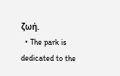ζωή.
  • The park is dedicated to the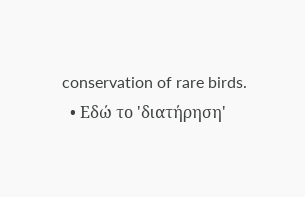conservation of rare birds.
  • Εδώ το 'διατήρηση'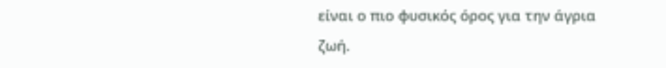είναι ο πιο φυσικός όρος για την άγρια ζωή.